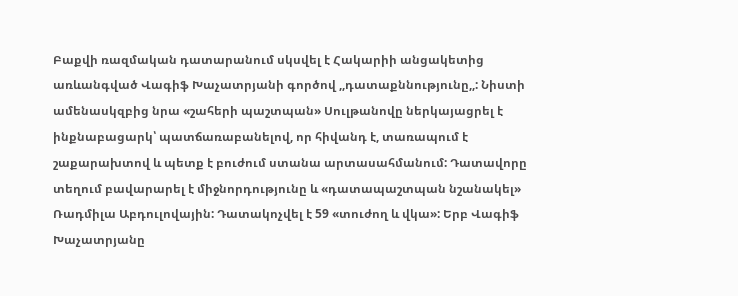Բաքվի ռազմական դատարանում սկսվել է Հակարիի անցակետից առևանգված Վագիֆ Խաչատրյանի գործով ,,դատաքննությունը,,: Նիստի ամենասկզբից նրա «շահերի պաշտպան» Սուլթանովը ներկայացրել է ինքնաբացարկ՝ պատճառաբանելով, որ հիվանդ է, տառապում է շաքարախտով և պետք է բուժում ստանա արտասահմանում: Դատավորը տեղում բավարարել է միջնորդությունը և «դատապաշտպան նշանակել» Ռադմիլա Աբդուլովային: Դատակոչվել է 59 «տուժող և վկա»: Երբ Վագիֆ Խաչատրյանը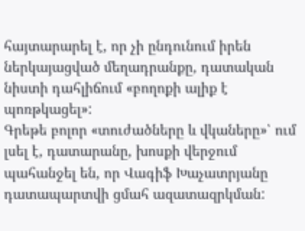հայտարարել է, որ չի ընդունում իրեն ներկայացված մեղադրանքը, դատական նիստի դահլիճում «բողոքի ալիք է պոռթկացել»:
Գրեթե բոլոր «տուժածները և վկաները»՝ ում լսել է, դատարանը, խոսքի վերջում պահանջել են, որ Վագիֆ Խաչատրյանը դատապարտվի ցմահ ազատազրկման: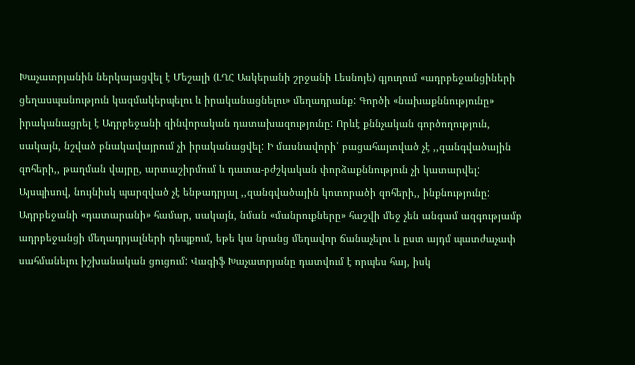Խաչատրյանին ներկայացվել է Մեշալի (ԼՂՀ Ասկերանի շրջանի Լեսնոյե) գյուղում «ադրբեջանցիների ցեղասպանություն կազմակերպելու և իրականացնելու» մեղադրանք: Գործի «նախաքննությունը» իրականացրել է Ադրբեջանի զինվորական դատախազությունը: Որևէ քննչական գործողություն, սակայն, նշված բնակավայրում չի իրականացվել: Ի մասնավորի՝ բացահայտված չէ ,,զանգվածային զոհերի,, թաղման վայրը, արտաշիրմում և դատա-բժշկական փորձաքննություն չի կատարվել: Այսպիսով, նույնիսկ պարզված չէ ենթադրյալ ,,զանգվածային կոտորածի զոհերի,, ինքնությունը:
Ադրբեջանի «դատարանի» համար, սակայն, նման «մանրուքները» հաշվի մեջ չեն անգամ ազգությամբ ադրբեջանցի մեղադրյալների դեպքում, եթե կա նրանց մեղավոր ճանաչելու և ըստ այդմ պատժաչափ սահմանելու իշխանական ցուցում: Վագիֆ Խաչատրյանը դատվում է որպես հայ, իսկ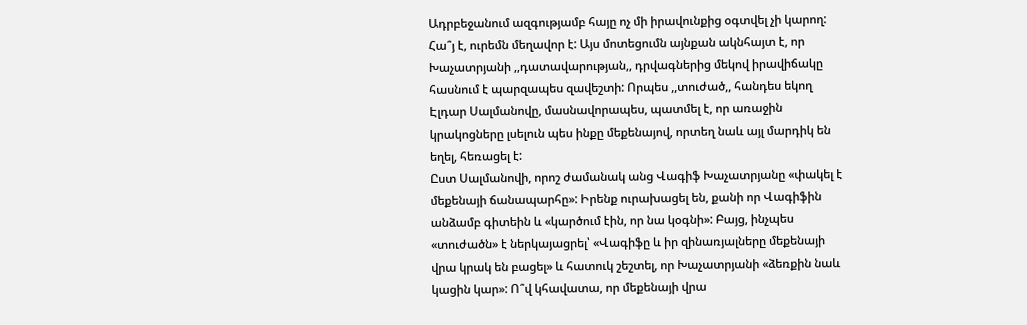Ադրբեջանում ազգությամբ հայը ոչ մի իրավունքից օգտվել չի կարող: Հա՞յ է, ուրեմն մեղավոր է: Այս մոտեցումն այնքան ակնհայտ է, որ Խաչատրյանի ,,դատավարության,, դրվագներից մեկով իրավիճակը հասնում է պարզապես զավեշտի: Որպես ,,տուժած,, հանդես եկող Էլդար Սալմանովը, մասնավորապես, պատմել է, որ առաջին կրակոցները լսելուն պես ինքը մեքենայով, որտեղ նաև այլ մարդիկ են եղել, հեռացել է:
Ըստ Սալմանովի, որոշ ժամանակ անց Վագիֆ Խաչատրյանը «փակել է մեքենայի ճանապարհը»: Իրենք ուրախացել են, քանի որ Վագիֆին անձամբ գիտեին և «կարծում էին, որ նա կօգնի»: Բայց, ինչպես «տուժածն» է ներկայացրել՝ «Վագիֆը և իր զինառյալները մեքենայի վրա կրակ են բացել» և հատուկ շեշտել, որ Խաչատրյանի «ձեռքին նաև կացին կար»: Ո՞վ կհավատա, որ մեքենայի վրա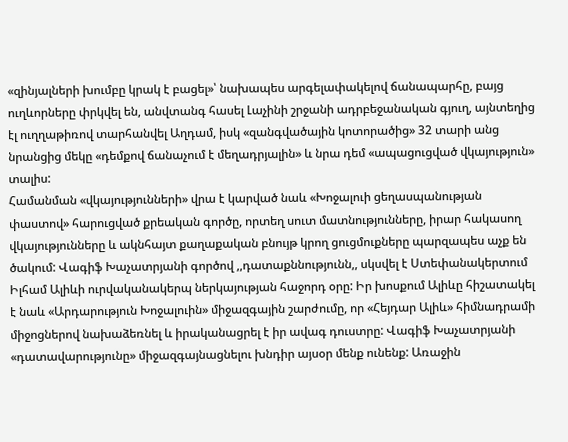«զինյալների խումբը կրակ է բացել»՝ նախապես արգելափակելով ճանապարհը, բայց ուղևորները փրկվել են, անվտանգ հասել Լաչինի շրջանի ադրբեջանական գյուղ, այնտեղից էլ ուղղաթիռով տարհանվել Աղդամ, իսկ «զանգվածային կոտորածից» 32 տարի անց նրանցից մեկը «դեմքով ճանաչում է մեղադրյալին» և նրա դեմ «ապացուցված վկայություն» տալիս:
Համանման «վկայությունների» վրա է կարված նաև «Խոջալուի ցեղասպանության փաստով» հարուցված քրեական գործը, որտեղ սուտ մատնությունները, իրար հակասող վկայությունները և ակնհայտ քաղաքական բնույթ կրող ցուցմուքները պարզապես աչք են ծակում: Վագիֆ Խաչատրյանի գործով ,,դատաքննությունն,, սկսվել է Ստեփանակերտում Իլհամ Ալիևի ուրվականակերպ ներկայության հաջորդ օրը: Իր խոսքում Ալիևը հիշատակել է նաև «Արդարություն Խոջալուին» միջազգային շարժումը, որ «Հեյդար Ալիև» հիմնադրամի միջոցներով նախաձեռնել և իրականացրել է իր ավագ դուստրը: Վագիֆ Խաչատրյանի «դատավարությունը» միջազգայնացնելու խնդիր այսօր մենք ունենք: Առաջին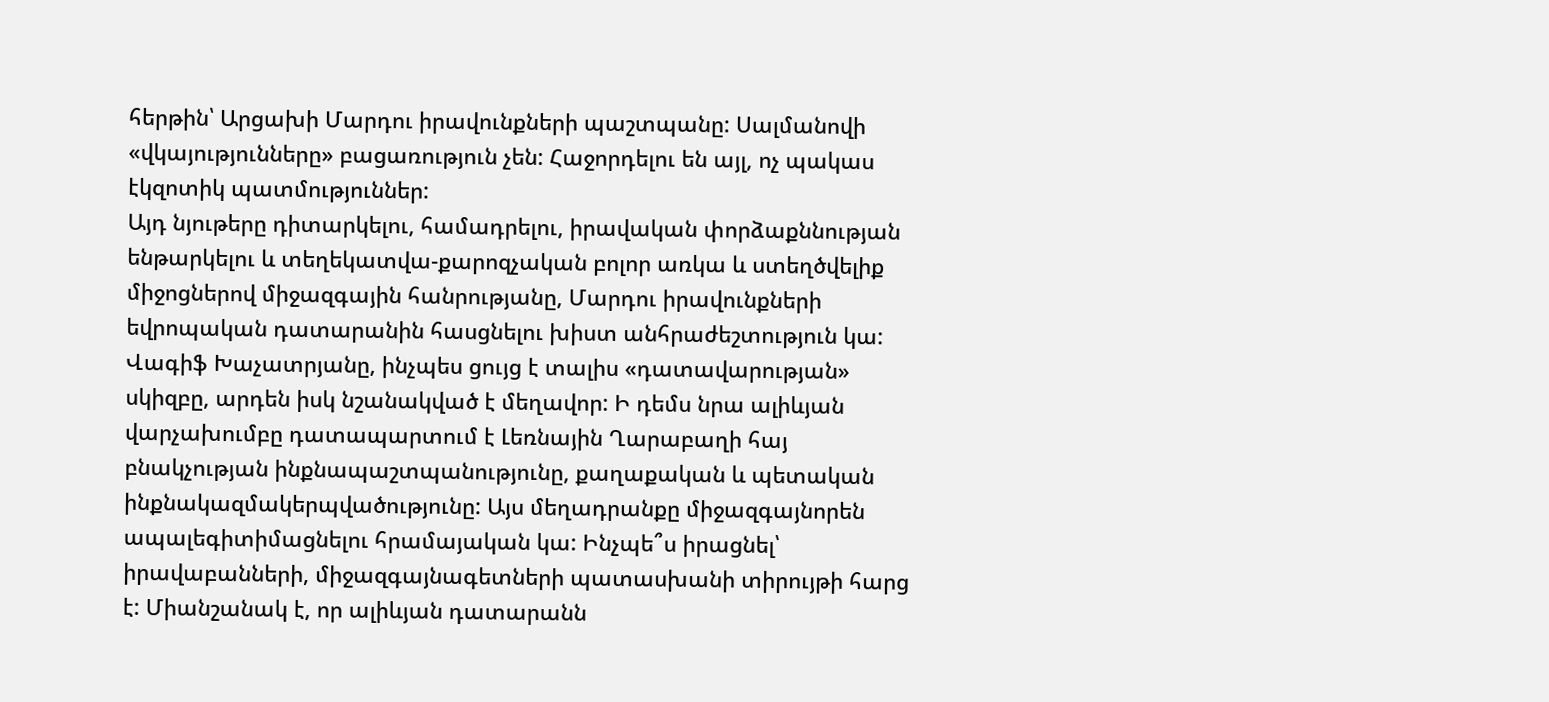հերթին՝ Արցախի Մարդու իրավունքների պաշտպանը: Սալմանովի «վկայությունները» բացառություն չեն: Հաջորդելու են այլ, ոչ պակաս էկզոտիկ պատմություններ:
Այդ նյութերը դիտարկելու, համադրելու, իրավական փորձաքննության ենթարկելու և տեղեկատվա-քարոզչական բոլոր առկա և ստեղծվելիք միջոցներով միջազգային հանրությանը, Մարդու իրավունքների եվրոպական դատարանին հասցնելու խիստ անհրաժեշտություն կա: Վագիֆ Խաչատրյանը, ինչպես ցույց է տալիս «դատավարության» սկիզբը, արդեն իսկ նշանակված է մեղավոր: Ի դեմս նրա ալիևյան վարչախումբը դատապարտում է Լեռնային Ղարաբաղի հայ բնակչության ինքնապաշտպանությունը, քաղաքական և պետական ինքնակազմակերպվածությունը: Այս մեղադրանքը միջազգայնորեն ապալեգիտիմացնելու հրամայական կա: Ինչպե՞ս իրացնել՝ իրավաբանների, միջազգայնագետների պատասխանի տիրույթի հարց է: Միանշանակ է, որ ալիևյան դատարանն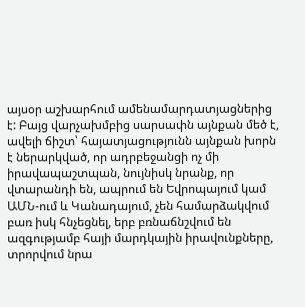այսօր աշխարհում ամենամարդատյացներից է: Բայց վարչախմբից սարսափն այնքան մեծ է, ավելի ճիշտ՝ հայատյացությունն այնքան խորն է ներարկված, որ ադրբեջանցի ոչ մի իրավապաշտպան, նույնիսկ նրանք, որ վտարանդի են, ապրում են Եվրոպայում կամ ԱՄՆ-ում և Կանադայում, չեն համարձակվում բառ իսկ հնչեցնել, երբ բռնաճնշվում են ազգությամբ հայի մարդկային իրավունքները, տրորվում նրա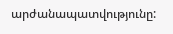արժանապատվությունը: